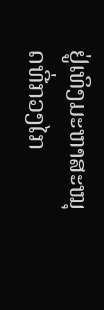ຢູ່ເທິງມະຫາສະໝຸດທີ່ກວງໄກ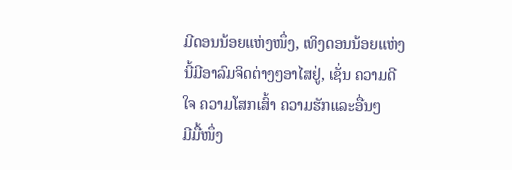ມີດອນນ້ອຍແຫ່ງໜຶ່ງ, ເທິງດອນນ້ອຍແຫ່ງນີ້ມີອາລົມຈິດຕ່າງໆອາໄສຢູ່, ເຊັ່ນ ຄວາມດີໃຈ ຄວາມໂສກເສົ້າ ຄວາມຮັກແລະອື່ນໆ
ມີມື້ໜຶ່ງ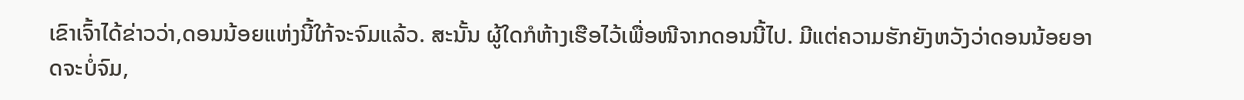ເຂົາເຈົ້າໄດ້ຂ່າວວ່າ,ດອນນ້ອຍແຫ່ງນີ້ໃກ້ຈະຈົມແລ້ວ. ສະນັ້ນ ຜູ້ໃດກໍຫ້າງເຮືອໄວ້ເພື່ອໜີຈາກດອນນີ້ໄປ. ມີແຕ່ຄວາມຮັກຍັງຫວັງວ່າດອນນ້ອຍອາດຈະບໍ່ຈົມ,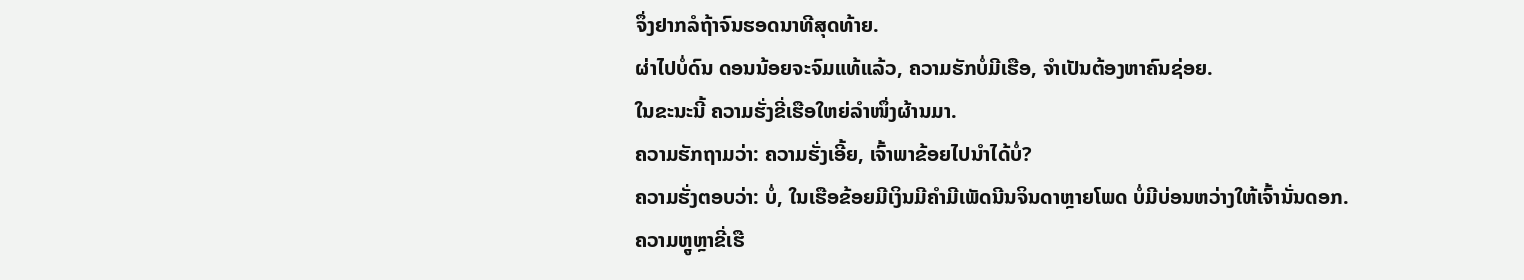ຈຶ່ງຢາກລໍຖ້າຈົນຮອດນາທີສຸດທ້າຍ.
ຜ່າໄປບໍ່ດົນ ດອນນ້ອຍຈະຈົມແທ້ແລ້ວ, ຄວາມຮັກບໍ່ມີເຮືອ, ຈຳເປັນຕ້ອງຫາຄົນຊ່ອຍ.
ໃນຂະນະນີ້ ຄວາມຮັ່ງຂີ່ເຮືອໃຫຍ່ລຳໜຶ່ງຜ້ານມາ.
ຄວາມຮັກຖາມວ່າ: ຄວາມຮັ່ງເອີ້ຍ, ເຈົ້າພາຂ້ອຍໄປນຳໄດ້ບໍ່?
ຄວາມຮັ່ງຕອບວ່າ: ບໍ່, ໃນເຮືອຂ້ອຍມີເງິນມີຄຳມີເພັດນີນຈິນດາຫຼາຍໂພດ ບໍ່ມີບ່ອນຫວ່າງໃຫ້ເຈົ້ານັ່ນດອກ.
ຄວາມຫຼູຫຼາຂີ່ເຮື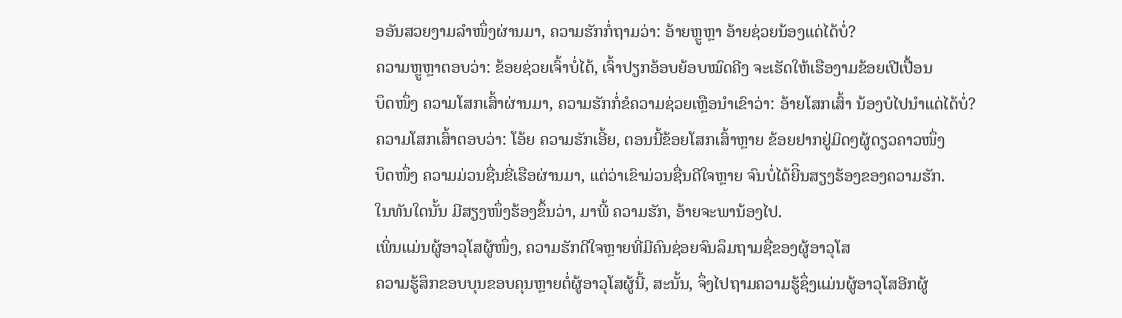ອອັນສວຍງາມລຳໜຶ່ງຜ່ານມາ, ຄວາມຮັກກໍ່ຖາມວ່າ: ອ້າຍຫຼູຫຼາ ອ້າຍຊ່ວຍນ້ອງແດ່ໄດ້ບໍ່?
ຄວາມຫຼູຫຼາຕອບວ່າ: ຂ້ອຍຊ່ວຍເຈົ້າບໍ່ໄດ້, ເຈົ້າປຽກອ້ອບຍ້ອບໝົດຄີງ ຈະເຮັດໃຫ້ເຮືອງາມຂ້ອຍເປີເປື້ອນ
ບຶດໜຶ່ງ ຄວາມໂສກເສົ້າຜ່ານມາ, ຄວາມຮັກກໍ່ຂໍຄວາມຊ່ວຍເຫຼືອນຳເຂົາວ່າ: ອ້າຍໂສກເສົ້າ ນ້ອງບໍໄປນຳແດ່ໄດ້ບໍ່?
ຄວາມໂສກເສົ້າຕອບວ່າ: ໂອ້ຍ ຄວາມຮັກເອີ້ຍ, ຕອນນີ້ຂ້ອຍໂສກເສົ້າຫຼາຍ ຂ້ອຍຢາກຢູ່ມິດໆຜູ້ດຽວຄາວໜຶ່ງ
ບຶດໜຶ່ງ ຄວາມມ່ວນຊື່ນຂີ່ເຮືອຜ່ານມາ, ແຕ່ວ່າເຂົາມ່ວນຊື່ນດີໃຈຫຼາຍ ຈົນບໍ່ໄດ້ຍີິນສຽງຮ້ອງຂອງຄວາມຮັກ.
ໃນທັນໃດນັ້ນ ມີສຽງໜຶ່ງຮ້ອງຂຶ້ນວ່າ, ມາພີ້ ຄວາມຮັກ, ອ້າຍຈະພານ້ອງໄປ.
ເພິ່ນແມ່ນຜູ້ອາວຸໂສຜູ້ໜຶ່ງ, ຄວາມຮັກດີໃຈຫຼາຍທີ່ມີຄົນຊ່ອຍຈົນລຶມຖາມຊື່ຂອງຜູ້ອາວຸໂສ
ຄວາມຮູ້ສຶກຂອບບຸນຂອບຄຸນຫຼາຍຕໍ່ຜູ້ອາວຸໂສຜູ້ນີ້, ສະນັ້ນ, ຈຶ່ງໄປຖາມຄວາມຮູ້ຊຶ່ງແມ່ນຜູ້ອາວຸໂສອີກຜູ້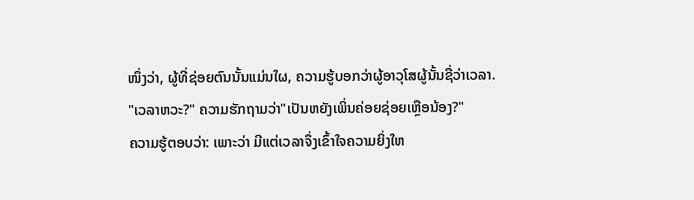ໜຶ່ງວ່າ, ຜູ້ທີ່ຊ່ອຍຕົນນັ້ນແມ່ນໃຜ, ຄວາມຮູ້ບອກວ່າຜູ້ອາວຸໂສຜູ້ນັ້ນຊື່ວ່າເວລາ.
"ເວລາຫວະ?" ຄວາມຮັກຖາມວ່າ"ເປັນຫຍັງເພິ່ນຄ່ອຍຊ່ອຍເຫຼືອນ້ອງ?"
ຄວາມຮູ້ຕອບວ່າ: ເພາະວ່າ ມີແຕ່ເວລາຈຶ່ງເຂົ້າໃຈຄວາມຍິ່ງໃຫ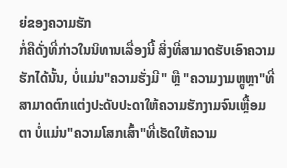ຍ່ຂອງຄວາມຮັກ
ກໍ່ຄືດັ່ງທີ່ກ່າວໃນນິທານເລື່ອງນີ້ ສິ່ງທີ່ສາມາດຮັບເອົາຄວາມຮັກໄດ້ນັ້ນ, ບໍ່ແມ່ນ"ຄວາມຮັ່ງມີ" ຫຼື "ຄວາມງາມຫຼູຫຼາ"ທີ່ສາມາດຕົກແຕ່ງປະດັບປະດາໃຫ້ຄວາມຮັກງາມຈົນເຫຼື້ອມຕາ ບໍ່ແມ່ນ"ຄວາມໂສກເສົ້າ"ທີ່ເຮັດໃຫ້ຄວາມ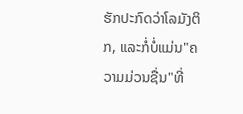ຮັກປະກົດວ່າໂລມັງຕິກ, ແລະກໍ່ບໍ່ແມ່ນ"ຄວາມມ່ວນຊື່ນ"ທີ່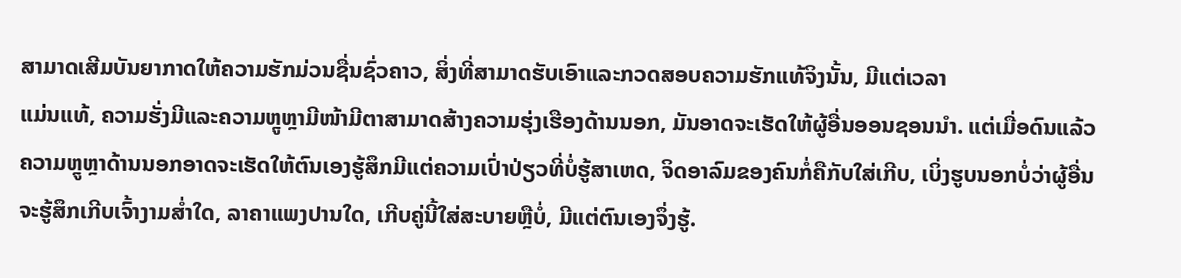ສາມາດເສີມບັນຍາກາດໃຫ້ຄວາມຮັກມ່ວນຊື່ນຊົ່ວຄາວ, ສິ່ງທີ່ສາມາດຮັບເອົາແລະກວດສອບຄວາມຮັກແທ້ຈິງນັ້ນ, ມີແຕ່ເວລາ
ແມ່ນແທ້, ຄວາມຮັ່ງມີແລະຄວາມຫຼູຫຼາມີໜ້າມີຕາສາມາດສ້າງຄວາມຮຸ່ງເຮືອງດ້ານນອກ, ມັນອາດຈະເຮັດໃຫ້ຜູ້ອື່ນອອນຊອນນຳ. ແຕ່ເມື່ອດົນແລ້ວຄວາມຫຼູຫຼາດ້ານນອກອາດຈະເຮັດໃຫ້ຕົນເອງຮູ້ສຶກມີແຕ່ຄວາມເປົ່າປ່ຽວທີ່ບໍ່ຮູ້ສາເຫດ, ຈິດອາລົມຂອງຄົນກໍ່ຄືກັບໃສ່ເກີບ, ເບິ່ງຮູບນອກບໍ່ວ່າຜູ້ອື່ນຈະຮູ້ສຶກເກີບເຈົ້າງາມສ່ຳໃດ, ລາຄາແພງປານໃດ, ເກີບຄູ່ນີ້ໃສ່ສະບາຍຫຼືບໍ່, ມີແຕ່ຕົນເອງຈຶ່ງຮູ້.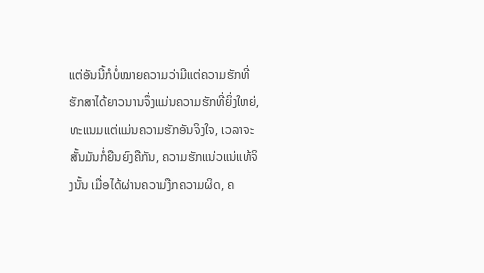ແຕ່ອັນນີ້ກໍບໍ່ໝາຍຄວາມວ່າມີແຕ່ຄວາມຮັກທີ່ຮັກສາໄດ້ຍາວນານຈຶ່ງແມ່ນຄວາມຮັກທີ່ຍິ່ງໃຫຍ່, ທະແນມແຕ່ແມ່ນຄວາມຮັກອັນຈິງໃຈ, ເວລາຈະສັ້ນມັນກໍ່ຍືນຍົງຄືກັນ, ຄວາມຮັກແນ່ວແນ່ແທ້ຈິງນັ້ນ ເມື່ອໄດ້ຜ່ານຄວາມງືກຄວາມຜິດ, ຄ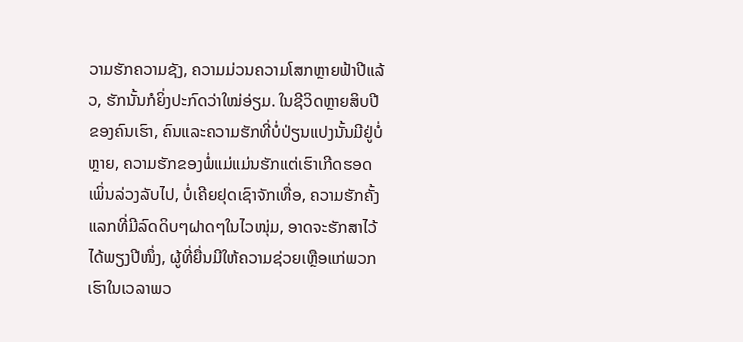ວາມຮັກຄວາມຊັງ, ຄວາມມ່ວນຄວາມໂສກຫຼາຍຟ້າປີແລ້ວ, ຮັກນັ້ນກໍຍິ່ງປະກົດວ່າໃໝ່ອ່ຽມ. ໃນຊີວິດຫຼາຍສິບປີຂອງຄົນເຮົາ, ຄົນແລະຄວາມຮັກທີ່ບໍ່ປ່ຽນແປງນັ້ນມີຢູ່ບໍ່ຫຼາຍ, ຄວາມຮັກຂອງພໍ່ແມ່ແມ່ນຮັກແຕ່ເຮົາເກີດຮອດເພິ່ນລ່ວງລັບໄປ, ບໍ່ເຄີຍຢຸດເຊົາຈັກເທື່ອ, ຄວາມຮັກຄັ້ງແລກທີ່ມີລົດດິບໆຝາດໆໃນໄວໜຸ່ມ, ອາດຈະຮັກສາໄວ້ໄດ້ພຽງປີໜຶ່ງ, ຜູ້ທີ່ຍື່ນມີໃຫ້ຄວາມຊ່ວຍເຫຼືອແກ່ພວກເຮົາໃນເວລາພວ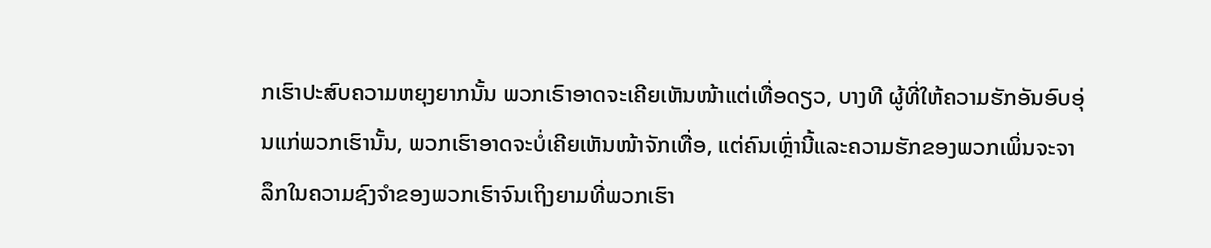ກເຮົາປະສົບຄວາມຫຍຸງຍາກນັ້ນ ພວກເຣົາອາດຈະເຄີຍເຫັນໜ້າແຕ່ເທື່ອດຽວ, ບາງທີ ຜູ້ທີ່ໃຫ້ຄວາມຮັກອັນອົບອຸ່ນແກ່ພວກເຮົານັ້ນ, ພວກເຮົາອາດຈະບໍ່ເຄີຍເຫັນໜ້າຈັກເທື່ອ, ແຕ່ຄົນເຫຼົ່ານີ້ແລະຄວາມຮັກຂອງພວກເພິ່ນຈະຈາລຶກໃນຄວາມຊົງຈຳຂອງພວກເຮົາຈົນເຖິງຍາມທີ່ພວກເຮົາ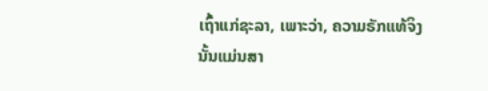ເຖົ້າແກ່ຊະລາ, ເພາະວ່າ, ຄວາມຣັກແທ້ຈິງນັ້ນແມ່ນສາ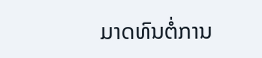ມາດທົນຕໍ່ການ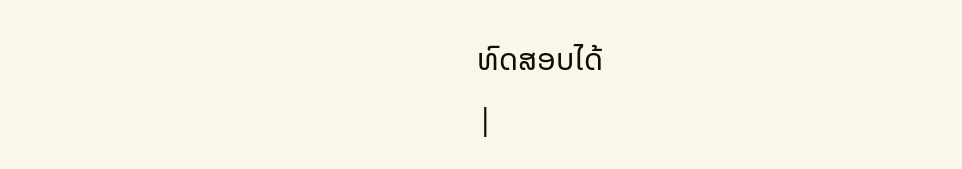ທົດສອບໄດ້
|